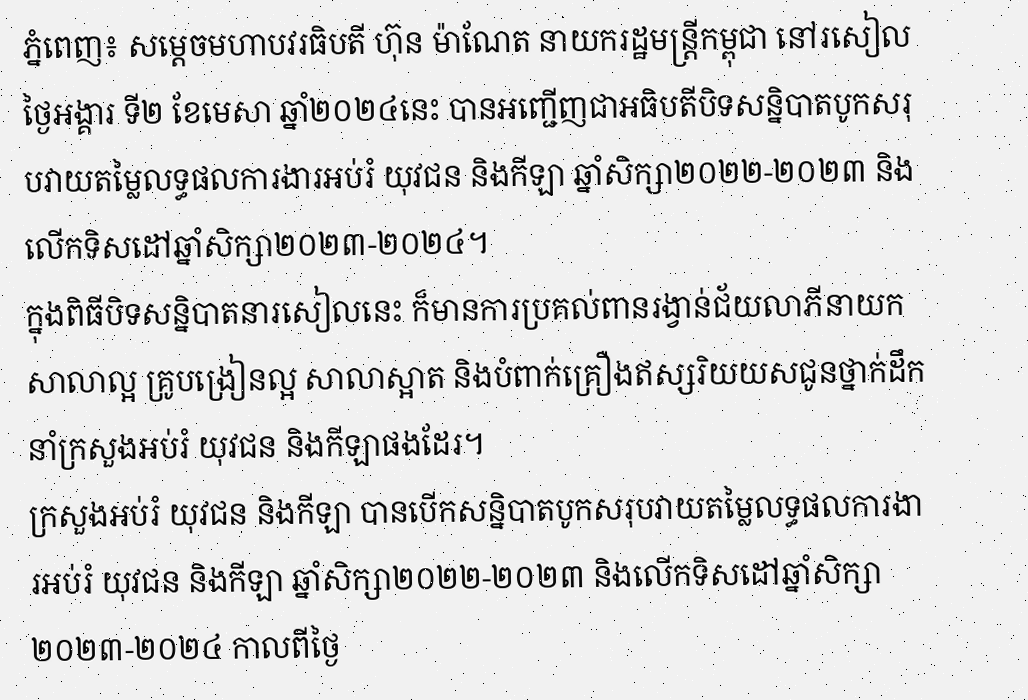ភ្នំពេញ៖ សម្តេចមហាបវរធិបតី ហ៊ុន ម៉ាណែត នាយករដ្ឋមន្ត្រីកម្ពុជា នៅរសៀលថ្ងៃអង្គារ ទី២ ខែមេសា ឆ្នាំ២០២៤នេះ បានអញ្ជើញជាអធិបតីបិទសន្និបាតបូកសរុបវាយតម្លៃលទ្ធផលការងារអប់រំ យុវជន និងកីឡា ឆ្នាំសិក្សា២០២២-២០២៣ និងលើកទិសដៅឆ្នាំសិក្សា២០២៣-២០២៤។
ក្នុងពិធីបិទសន្និបាតនារសៀលនេះ ក៏មានការប្រគល់ពានរង្វាន់ជ័យលាភីនាយកសាលាល្អ គ្រូបង្រៀនល្អ សាលាស្អាត និងបំពាក់គ្រឿងឥស្សរិយយសជូនថ្នាក់ដឹកនាំក្រសួងអប់រំ យុវជន និងកីឡាផងដែរ។
ក្រសួងអប់រំ យុវជន និងកីឡា បានបើកសន្និបាតបូកសរុបវាយតម្លៃលទ្ធផលការងារអប់រំ យុវជន និងកីឡា ឆ្នាំសិក្សា២០២២-២០២៣ និងលើកទិសដៅឆ្នាំសិក្សា២០២៣-២០២៤ កាលពីថ្ងៃ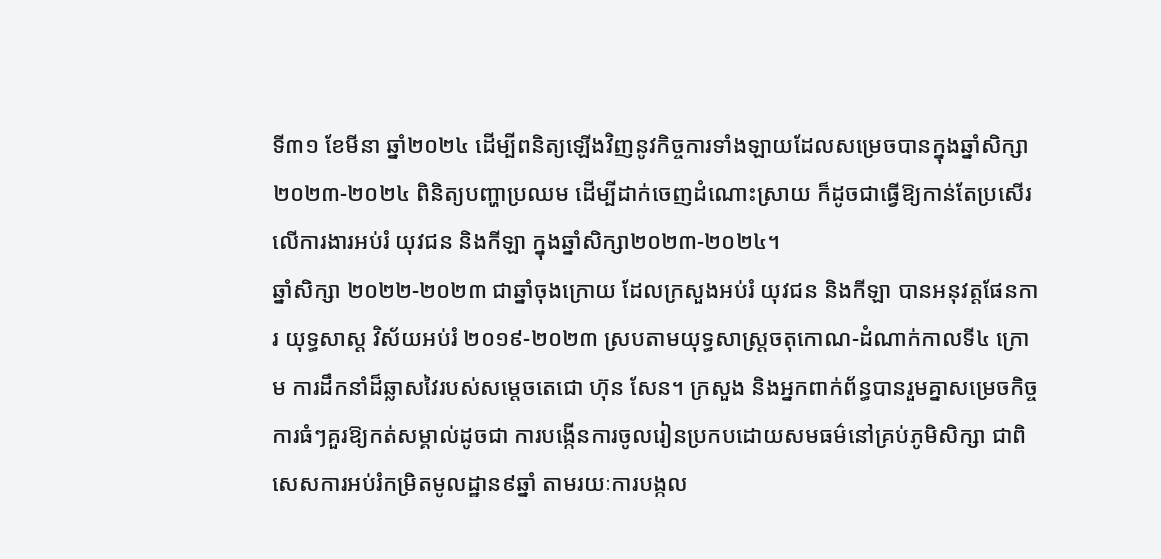ទី៣១ ខែមីនា ឆ្នាំ២០២៤ ដើម្បីពនិត្យឡើងវិញនូវកិច្ចការទាំងឡាយដែលសម្រេចបានក្នុងឆ្នាំសិក្សា២០២៣-២០២៤ ពិនិត្យបញ្ហាប្រឈម ដើម្បីដាក់ចេញដំណោះស្រាយ ក៏ដូចជាធ្វើឱ្យកាន់តែប្រសើរលើការងារអប់រំ យុវជន និងកីឡា ក្នុងឆ្នាំសិក្សា២០២៣-២០២៤។
ឆ្នាំសិក្សា ២០២២-២០២៣ ជាឆ្នាំចុងក្រោយ ដែលក្រសួងអប់រំ យុវជន និងកីឡា បានអនុវត្តផែនការ យុទ្ធសាស្ត វិស័យអប់រំ ២០១៩-២០២៣ ស្របតាមយុទ្ធសាស្ត្រចតុកោណ-ដំណាក់កាលទី៤ ក្រោម ការដឹកនាំដ៏ឆ្លាសវៃរបស់សម្តេចតេជោ ហ៊ុន សែន។ ក្រសួង និងអ្នកពាក់ព័ន្ធបានរួមគ្នាសម្រេចកិច្ចការធំៗគួរឱ្យកត់សម្គាល់ដូចជា ការបង្កើនការចូលរៀនប្រកបដោយសមធម៌នៅគ្រប់ភូមិសិក្សា ជាពិសេសការអប់រំកម្រិតមូលដ្ឋាន៩ឆ្នាំ តាមរយៈការបង្កល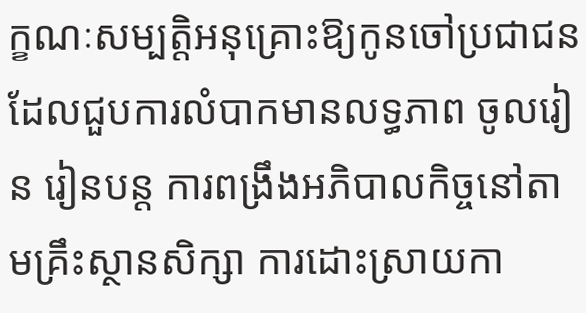ក្ខណៈសម្បត្តិអនុគ្រោះឱ្យកូនចៅប្រជាជនដែលជួបការលំបាកមានលទ្ធភាព ចូលរៀន រៀនបន្ត ការពង្រឹងអភិបាលកិច្ចនៅតាមគ្រឹះស្ថានសិក្សា ការដោះស្រាយកា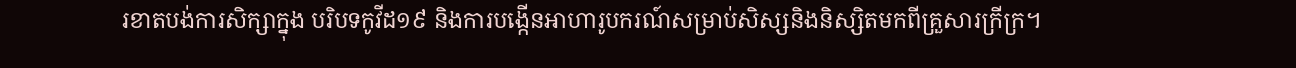រខាតបង់ការសិក្សាក្នុង បរិបទកូវីដ១៩ និងការបង្កើនអាហារូបករណ៍សម្រាប់សិស្សនិងនិស្សិតមកពីគ្រួសារក្រីក្រ។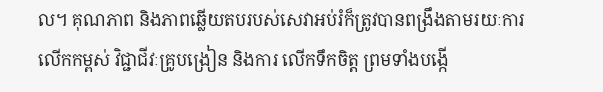ល។ គុណភាព និងភាពឆ្លើយតបរបស់សេវាអប់រំក៏ត្រូវបានពង្រឹងតាមរយៈការលើកកម្ពស់ វិជ្ជាជីវៈគ្រូបង្រៀន និងការ លើកទឹកចិត្ត ព្រមទាំងបង្កើ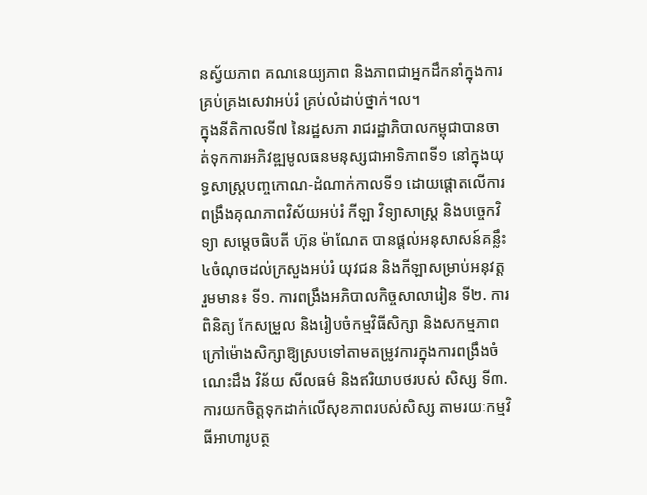នស្វ័យភាព គណនេយ្យភាព និងភាពជាអ្នកដឹកនាំក្នុងការគ្រប់គ្រងសេវាអប់រំ គ្រប់លំដាប់ថ្នាក់។ល។
ក្នុងនីតិកាលទី៧ នៃរដ្ឋសភា រាជរដ្ឋាភិបាលកម្ពុជាបានចាត់ទុកការអភិវឌ្ឍមូលធនមនុស្សជាអាទិភាពទី១ នៅក្នុងយុទ្ធសាស្ត្របញ្ចកោណ-ដំណាក់កាលទី១ ដោយផ្តោតលើការពង្រឹងគុណភាពវិស័យអប់រំ កីឡា វិទ្យាសាស្ត្រ និងបច្ចេកវិទ្យា សម្តេចធិបតី ហ៊ុន ម៉ាណែត បានផ្ដល់អនុសាសន៍គន្លឹះ ៤ចំណុចដល់ក្រសួងអប់រំ យុវជន និងកីឡាសម្រាប់អនុវត្ត រួមមាន៖ ទី១. ការពង្រឹងអភិបាលកិច្ចសាលារៀន ទី២. ការពិនិត្យ កែសម្រួល និងរៀបចំកម្មវិធីសិក្សា និងសកម្មភាព ក្រៅម៉ោងសិក្សាឱ្យស្របទៅតាមតម្រូវការក្នុងការពង្រឹងចំណេះដឹង វិន័យ សីលធម៌ និងឥរិយាបថរបស់ សិស្ស ទី៣. ការយកចិត្តទុកដាក់លើសុខភាពរបស់សិស្ស តាមរយៈកម្មវិធីអាហារូបត្ថ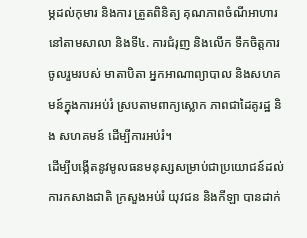ម្ភដល់កុមារ និងការ ត្រួតពិនិត្យ គុណភាពចំណីអាហារនៅតាមសាលា និងទី៤. ការជំរុញ និងលើក ទឹកចិត្តការចូលរួមរបស់ មាតាបិតា អ្នកអាណាព្យាបាល និងសហគមន៍ក្នុងការអប់រំ ស្របតាមពាក្យស្លោក ភាពជាដៃគូរដ្ឋ និង សហគមន៍ ដើម្បីការអប់រំ។
ដើម្បីបង្កើតនូវមូលធនមនុស្សសម្រាប់ជាប្រយោជន៍ដល់ការកសាងជាតិ ក្រសួងអប់រំ យុវជន និងកីឡា បានដាក់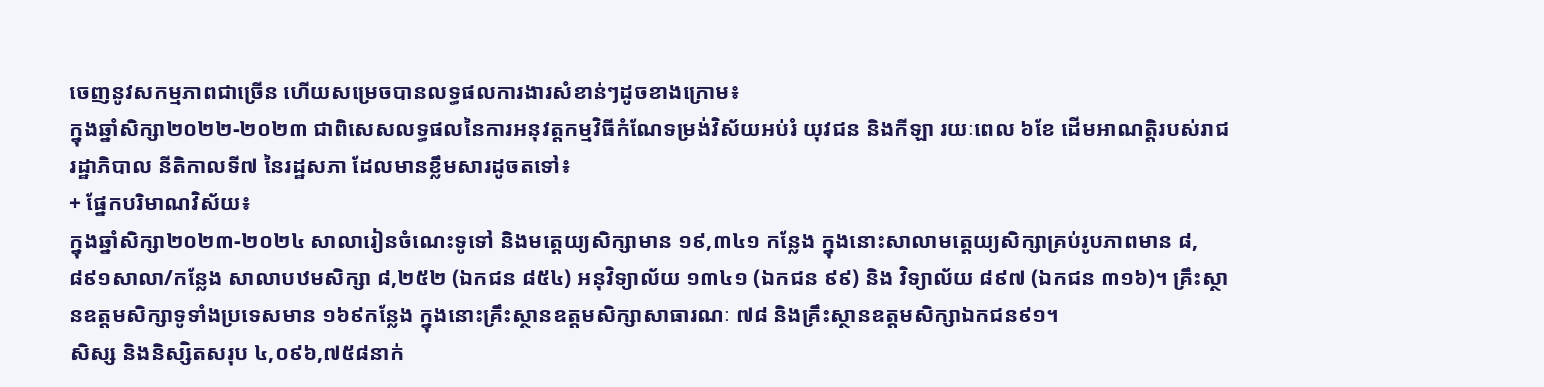ចេញនូវសកម្មភាពជាច្រើន ហើយសម្រេចបានលទ្ធផលការងារសំខាន់ៗដូចខាងក្រោម៖
ក្នុងឆ្នាំសិក្សា២០២២-២០២៣ ជាពិសេសលទ្ធផលនៃការអនុវត្តកម្មវិធីកំណែទម្រង់វិស័យអប់រំ យុវជន និងកីឡា រយៈពេល ៦ខែ ដើមអាណត្តិរបស់រាជរដ្ឋាភិបាល នីតិកាលទី៧ នៃរដ្ឋសភា ដែលមានខ្លឹមសារដូចតទៅ៖
+ ផ្នែកបរិមាណវិស័យ៖
ក្នុងឆ្នាំសិក្សា២០២៣-២០២៤ សាលារៀនចំណេះទូទៅ និងមត្តេយ្យសិក្សាមាន ១៩,៣៤១ កន្លែង ក្នុងនោះសាលាមត្តេយ្យសិក្សាគ្រប់រូបភាពមាន ៨,៨៩១សាលា/កន្លែង សាលាបឋមសិក្សា ៨,២៥២ (ឯកជន ៨៥៤) អនុវិទ្យាល័យ ១៣៤១ (ឯកជន ៩៩) និង វិទ្យាល័យ ៨៩៧ (ឯកជន ៣១៦)។ គ្រឹះស្ថានឧត្តមសិក្សាទូទាំងប្រទេសមាន ១៦៩កន្លែង ក្នុងនោះគ្រឹះស្ថានឧត្តមសិក្សាសាធារណៈ ៧៨ និងគ្រឹះស្ថានឧត្តមសិក្សាឯកជន៩១។
សិស្ស និងនិស្សិតសរុប ៤,០៩៦,៧៥៨នាក់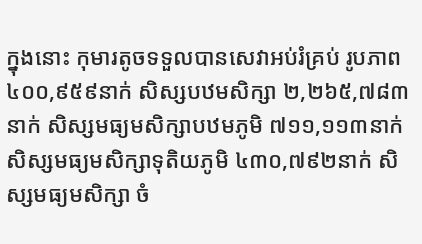ក្នុងនោះ កុមារតូចទទួលបានសេវាអប់រំគ្រប់ រូបភាព ៤០០,៩៥៩នាក់ សិស្សបឋមសិក្សា ២,២៦៥,៧៨៣នាក់ សិស្សមធ្យមសិក្សាបឋមភូមិ ៧១១,១១៣នាក់ សិស្សមធ្យមសិក្សាទុតិយភូមិ ៤៣០,៧៩២នាក់ សិស្សមធ្យមសិក្សា ចំ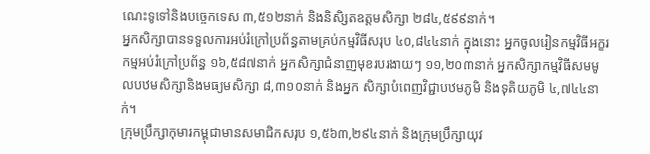ណេះទូទៅនិងបច្ចេកទេស ៣,៥១២នាក់ និងនិសិ្សតឧត្តមសិក្សា ២៨៤,៥៩៩នាក់។
អ្នកសិក្សាបានទទួលការអប់រំក្រៅប្រព័ន្ធតាមគ្រប់កម្មវិធីសរុប ៤០,៨៤៤នាក់ ក្នុងនោះ អ្នកចូលរៀនកម្មវិធីអក្ខរកម្មអប់រំក្រៅប្រព័ន្ធ ១៦,៥៨៧នាក់ អ្នកសិក្សាជំនាញមុខរបរងាយៗ ១១,២០៣នាក់ អ្នកសិក្សាកម្មវិធីសមមូលបឋមសិក្សានិងមធ្យមសិក្សា ៨,៣១០នាក់ និងអ្នក សិក្សាបំពេញវិជ្ជាបឋមភូមិ និងទុតិយភូមិ ៤,៧៤៤នាក់។
ក្រុមប្រឹក្សាកុមារកម្ពុជាមានសមាជិកសរុប ១,៥៦៣,២៩៤នាក់ និងក្រុមប្រឹក្សាយុវ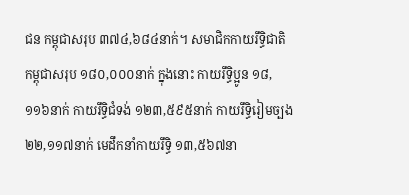ជន កម្ពុជាសរុប ៣៧៤,៦៨៤នាក់។ សមាជិកកាយរឹទ្ធិជាតិកម្ពុជាសរុប ១៨០,០០០នាក់ ក្នុងនោះ កាយរឹទិ្ធប្អូន ១៨,១១៦នាក់ កាយរឹទិ្ធជំទង់ ១២៣,៥៩៥នាក់ កាយរឹទិ្ធរៀមច្បង ២២,១១៧នាក់ មេដឹកនាំកាយរឹទិ្ធ ១៣,៥៦៧នា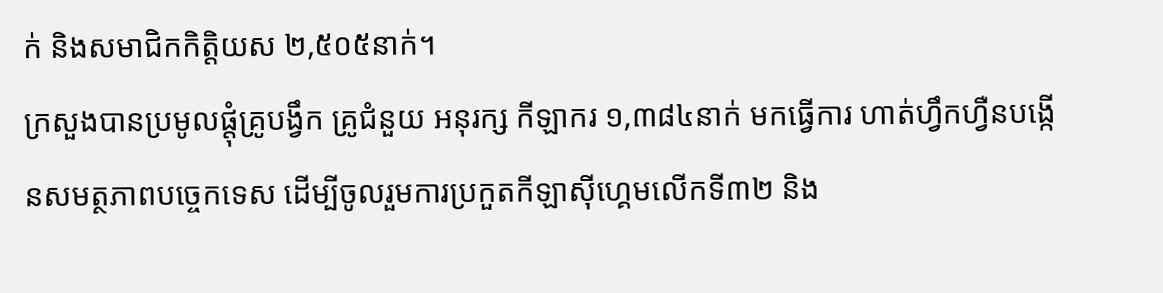ក់ និងសមាជិកកិត្តិយស ២,៥០៥នាក់។
ក្រសួងបានប្រមូលផ្ដុំគ្រូបង្វឹក គ្រូជំនួយ អនុរក្ស កីឡាករ ១,៣៨៤នាក់ មកធ្វើការ ហាត់ហ្វឹកហ្វឺនបង្កើនសមត្ថភាពបច្ចេកទេស ដើម្បីចូលរួមការប្រកួតកីឡាស៊ីហ្គេមលើកទី៣២ និង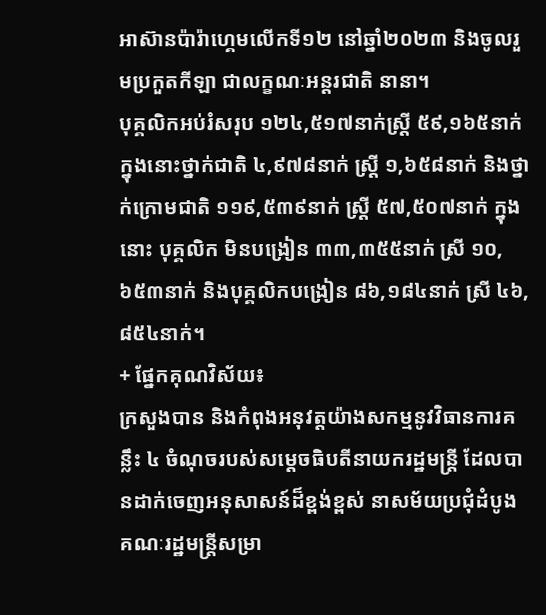អាស៊ានប៉ារ៉ាហ្គេមលើកទី១២ នៅឆ្នាំ២០២៣ និងចូលរួមប្រកួតកីឡា ជាលក្ខណៈអន្តរជាតិ នានា។
បុគ្គលិកអប់រំសរុប ១២៤,៥១៧នាក់ស្ត្រី ៥៩,១៦៥នាក់ ក្នុងនោះថ្នាក់ជាតិ ៤,៩៧៨នាក់ ស្ត្រី ១,៦៥៨នាក់ និងថ្នាក់ក្រោមជាតិ ១១៩,៥៣៩នាក់ ស្ត្រី ៥៧,៥០៧នាក់ ក្នុងនោះ បុគ្គលិក មិនបង្រៀន ៣៣,៣៥៥នាក់ ស្រី ១០,៦៥៣នាក់ និងបុគ្គលិកបង្រៀន ៨៦,១៨៤នាក់ ស្រី ៤៦,៨៥៤នាក់។
+ ផ្នែកគុណវិស័យ៖
ក្រសួងបាន និងកំពុងអនុវត្តយ៉ាងសកម្មនូវវិធានការគន្លឹះ ៤ ចំណុចរបស់សម្តេចធិបតីនាយករដ្ឋមន្ត្រី ដែលបានដាក់ចេញអនុសាសន៍ដ៏ខ្ពង់ខ្ពស់ នាសម័យប្រជុំដំបូង គណៈរដ្ឋមន្រ្តីសម្រា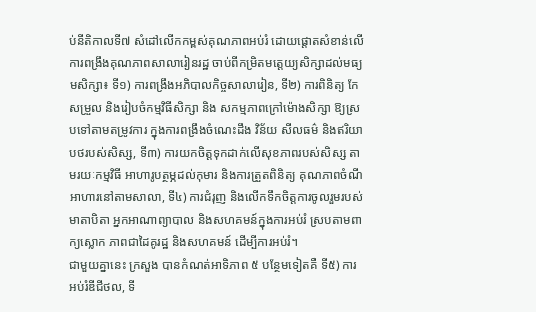ប់នីតិកាលទី៧ សំដៅលើកកម្ពស់គុណភាពអប់រំ ដោយផ្តោតសំខាន់លើ ការពង្រឹងគុណភាពសាលារៀនរដ្ឋ ចាប់ពីកម្រិតមត្តេយ្យសិក្សាដល់មធ្យមសិក្សា៖ ទី១) ការពង្រឹងអភិបាលកិច្ចសាលារៀន, ទី២) ការពិនិត្យ កែសម្រួល និងរៀបចំកម្មវិធីសិក្សា និង សកម្មភាពក្រៅម៉ោងសិក្សា ឱ្យស្របទៅតាមតម្រូវការ ក្នុងការពង្រឹងចំណេះដឹង វិន័យ សីលធម៌ និងឥរិយាបថរបស់សិស្ស, ទី៣) ការយកចិត្តទុកដាក់លើសុខភាពរបស់សិស្ស តាមរយៈកម្មវិធី អាហារូបត្ថម្ភដល់កុមារ និងការត្រួតពិនិត្យ គុណភាពចំណីអាហារនៅតាមសាលា, ទី៤) ការជំរុញ និងលើកទឹកចិត្តការចូលរួមរបស់មាតាបិតា អ្នកអាណាព្យាបាល និងសហគមន៍ក្នុងការអប់រំ ស្របតាមពាក្យស្លោក ភាពជាដៃគូរដ្ឋ និងសហគមន៍ ដើម្បីការអប់រំ។
ជាមួយគ្នានេះ ក្រសួង បានកំណត់អាទិភាព ៥ បន្ថែមទៀតគឺ ទី៥) ការអប់រំឌីជីថល, ទី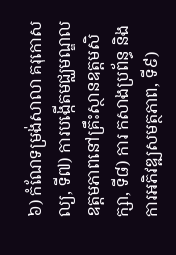៦) កំណែទម្រង់សាលា គរុកោសល្យ, ទី៧) ការបង្កើតមជ្ឈមណ្ឌលឧត្តមភាពនៅគ្រឹះស្ថានឧត្តមសិក្សា, ទី៨) ការ កសាងប្រព័ន្ធ និងការអភិវឌ្ឍសមត្ថភាព, ទី៩)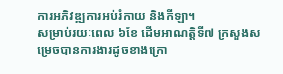ការអភិវឌ្ឍការអប់រំកាយ និងកីឡា។
សម្រាប់រយៈពេល ៦ខែ ដើមអាណត្តិទី៧ ក្រសួងសម្រេចបានការងារដូចខាងក្រោ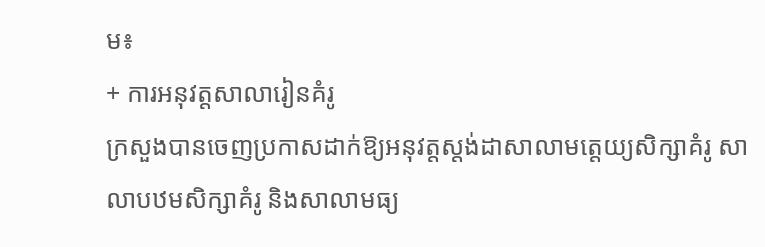ម៖
+ ការអនុវត្តសាលារៀនគំរូ
ក្រសួងបានចេញប្រកាសដាក់ឱ្យអនុវត្តស្តង់ដាសាលាមត្តេយ្យសិក្សាគំរូ សាលាបឋមសិក្សាគំរូ និងសាលាមធ្យ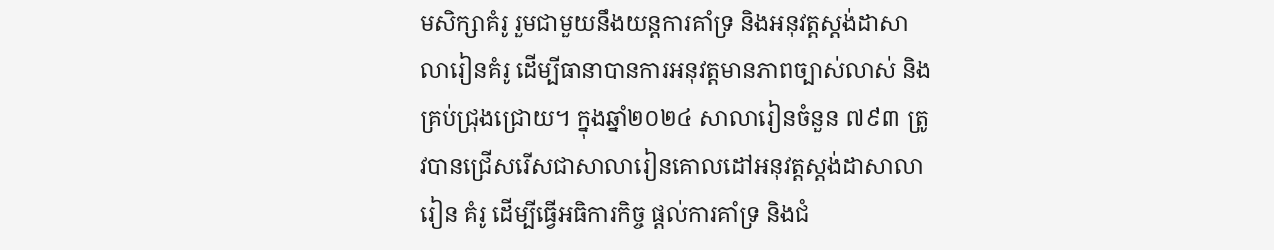មសិក្សាគំរូ រួមជាមួយនឹងយន្តការគាំទ្រ និងអនុវត្តស្តង់ដាសាលារៀនគំរូ ដើម្បីធានាបានការអនុវត្តមានភាពច្បាស់លាស់ និងគ្រប់ជ្រុងជ្រោយ។ ក្នុងឆ្នាំ២០២៤ សាលារៀនចំនួន ៧៩៣ ត្រូវបានជ្រើសរើសជាសាលារៀនគោលដៅអនុវត្តស្តង់ដាសាលារៀន គំរូ ដើម្បីធ្វើអធិការកិច្ច ផ្តល់ការគាំទ្រ និងជំ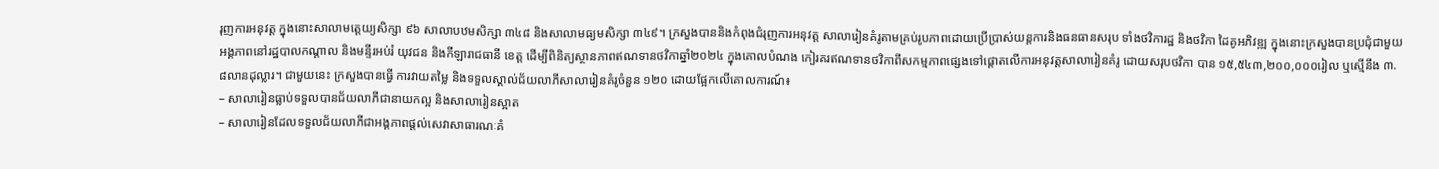រុញការអនុវត្ត ក្នុងនោះសាលាមត្តេយ្យសិក្សា ៩៦ សាលាបឋមសិក្សា ៣៤៨ និងសាលាមធ្យមសិក្សា ៣៤៩។ ក្រសួងបាននិងកំពុងជំរុញការអនុវត្ត សាលារៀនគំរូតាមគ្រប់រូបភាពដោយប្រើប្រាស់យន្តការនិងធនធានសរុប ទាំងថវិការដ្ឋ និងថវិកា ដៃគូអភិវឌ្ឍ ក្នុងនោះក្រសួងបានប្រជុំជាមួយអង្គភាពនៅរដ្ឋបាលកណ្តាល និងមន្ទីរអប់រំ យុវជន និងកីឡារាជធានី ខេត្ត ដើម្បីពិនិត្យស្ថានភាពឥណទានថវិកាឆ្នាំ២០២៤ ក្នុងគោលបំណង កៀរគរឥណទានថវិកាពីសកម្មភាពផ្សេងទៅផ្តោតលើការអនុវត្តសាលារៀនគំរូ ដោយសរុបថវិកា បាន ១៥,៥៤៣,២០០,០០០រៀល ឬស្មើនឹង ៣.៨លានដុល្លារ។ ជាមួយនេះ ក្រសួងបានធ្វើ ការវាយតម្លៃ និងទទួលស្គាល់ជ័យលាភីសាលារៀនគំរូចំនួន ១២០ ដោយផ្អែកលើគោលការណ៍៖
– សាលារៀនធ្លាប់ទទួលបានជ័យលាភីជានាយកល្អ និងសាលារៀនស្អាត
– សាលារៀនដែលទទួលជ័យលាភីជាអង្គភាពផ្តល់សេវាសាធារណៈគំ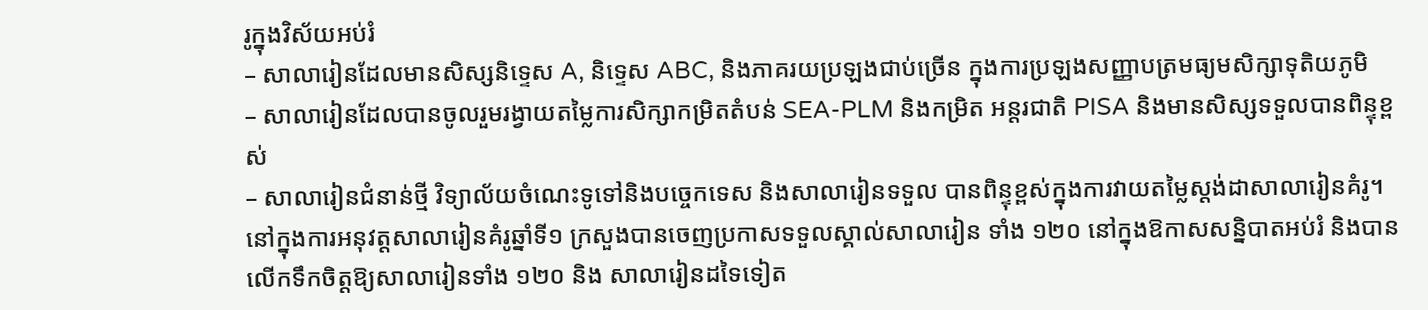រូក្នុងវិស័យអប់រំ
– សាលារៀនដែលមានសិស្សនិទ្ទេស A, និទ្ទេស ABC, និងភាគរយប្រឡងជាប់ច្រើន ក្នុងការប្រឡងសញ្ញាបត្រមធ្យមសិក្សាទុតិយភូមិ
– សាលារៀនដែលបានចូលរួមរង្វាយតម្លៃការសិក្សាកម្រិតតំបន់ SEA-PLM និងកម្រិត អន្តរជាតិ PISA និងមានសិស្សទទួលបានពិន្ទុខ្ពស់
– សាលារៀនជំនាន់ថ្មី វិទ្យាល័យចំណេះទូទៅនិងបច្ចេកទេស និងសាលារៀនទទួល បានពិន្ទុខ្ពស់ក្នុងការវាយតម្លៃស្តង់ដាសាលារៀនគំរូ។
នៅក្នុងការអនុវត្តសាលារៀនគំរូឆ្នាំទី១ ក្រសួងបានចេញប្រកាសទទួលស្គាល់សាលារៀន ទាំង ១២០ នៅក្នុងឱកាសសន្និបាតអប់រំ និងបានលើកទឹកចិត្តឱ្យសាលារៀនទាំង ១២០ និង សាលារៀនដទៃទៀត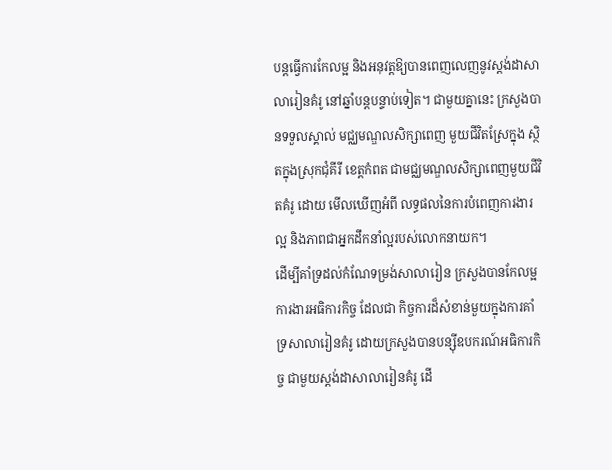បន្តធ្វើការកែលម្អ និងអនុវត្តឱ្យបានពេញលេញនូវស្តង់ដាសាលារៀនគំរូ នៅឆ្នាំបន្តបន្ទាប់ទៀត។ ជាមួយគ្នានេះ ក្រសួងបានទទួលស្គាល់ មជ្ឈមណ្ឌលសិក្សាពេញ មួយជីវិតស្រែក្នុង ស្ថិតក្នុងស្រុកជុំគីរី ខេត្តកំពត ជាមជ្ឈមណ្ឌលសិក្សាពេញមួយជីវិតគំរូ ដោយ មើលឃើញអំពី លទ្ធផលនៃការបំពេញការងារល្អ និងភាពជាអ្នកដឹកនាំល្អរបស់លោកនាយក។
ដើម្បីគាំទ្រដល់កំណែទម្រង់សាលារៀន ក្រសួងបានកែលម្អការងារអធិការកិច្ច ដែលជា កិច្ចការដ៏សំខាន់មួយក្នុងការគាំទ្រសាលារៀនគំរូ ដោយក្រសួងបានបន្ស៊ីឧបករណ៍អធិការកិច្ច ជាមួយស្តង់ដាសាលារៀនគំរូ ដើ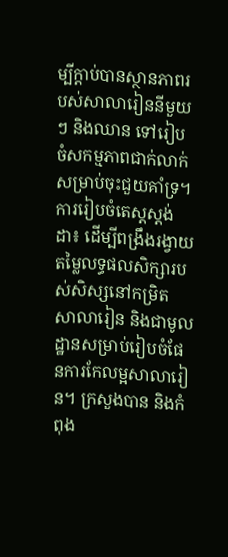ម្បីក្តាប់បានស្ថានភាពរបស់សាលារៀននីមួយៗ និងឈាន ទៅរៀបចំសកម្មភាពជាក់លាក់សម្រាប់ចុះជួយគាំទ្រ។
ការរៀបចំតេស្តស្តង់ដា៖ ដើម្បីពង្រឹងរង្វាយតម្លៃលទ្ធផលសិក្សារបស់សិស្សនៅកម្រិត សាលារៀន និងជាមូលដ្ឋានសម្រាប់រៀបចំផែនការកែលម្អសាលារៀន។ ក្រសួងបាន និងកំពុង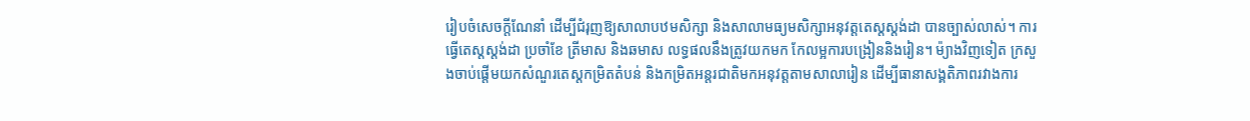រៀបចំសេចក្តីណែនាំ ដើម្បីជំរុញឱ្យសាលាបឋមសិក្សា និងសាលាមធ្យមសិក្សាអនុវត្តតេស្តស្តង់ដា បានច្បាស់លាស់។ ការធ្វើតេស្តស្តង់ដា ប្រចាំខែ ត្រីមាស និងឆមាស លទ្ធផលនឹងត្រូវយកមក កែលម្អការបង្រៀននិងរៀន។ ម៉្យាងវិញទៀត ក្រសួងចាប់ផ្តើមយកសំណួរតេស្តកម្រិតតំបន់ និងកម្រិតអន្តរជាតិមកអនុវត្តតាមសាលារៀន ដើម្បីធានាសង្គតិភាពរវាងការ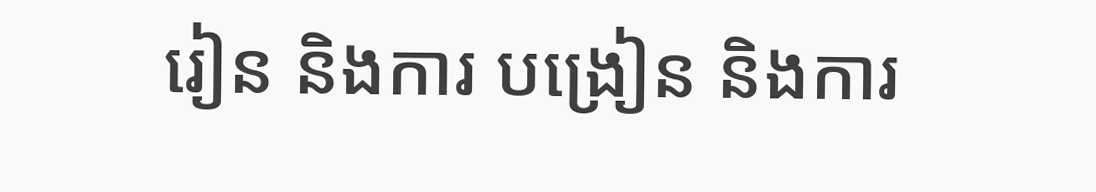រៀន និងការ បង្រៀន និងការ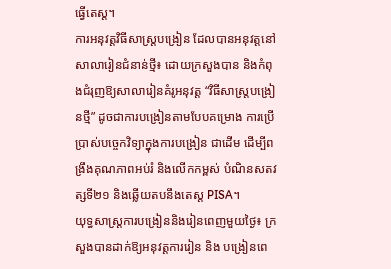ធ្វើតេស្ត។
ការអនុវត្តវិធីសាស្ត្របង្រៀន ដែលបានអនុវត្តនៅសាលារៀនជំនាន់ថ្មី៖ ដោយក្រសួងបាន និងកំពុងជំរុញឱ្យសាលារៀនគំរូអនុវត្ត “វិធីសាស្ត្របង្រៀនថ្មី” ដូចជាការបង្រៀនតាមបែបគម្រោង ការប្រើប្រាស់បច្ចេកវិទ្យាក្នុងការបង្រៀន ជាដើម ដើម្បីពង្រឹងគុណភាពអប់រំ និងលើកកម្ពស់ បំណិនសតវត្សទី២១ និងឆ្លើយតបនឹងតេស្ត PISA។
យុទ្ធសាស្ត្រការបង្រៀននិងរៀនពេញមួយថ្ងៃ៖ ក្រសួងបានដាក់ឱ្យអនុវត្តការរៀន និង បង្រៀនពេ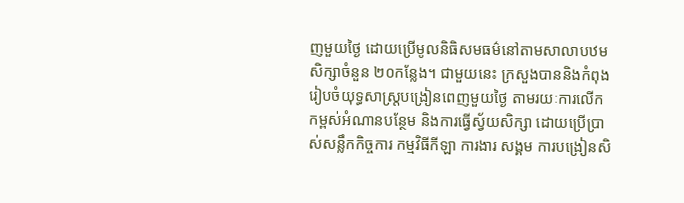ញមួយថ្ងៃ ដោយប្រើមូលនិធិសមធម៌នៅតាមសាលាបឋមសិក្សាចំនួន ២០កន្លែង។ ជាមួយនេះ ក្រសួងបាននិងកំពុងរៀបចំយុទ្ធសាស្ត្របង្រៀនពេញមួយថ្ងៃ តាមរយៈការលើក កម្ពស់អំណានបន្ថែម និងការធ្វើស្វ័យសិក្សា ដោយប្រើប្រាស់សន្លឹកកិច្ចការ កម្មវិធីកីឡា ការងារ សង្គម ការបង្រៀនសិ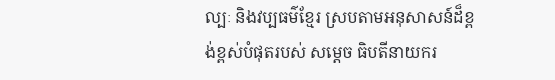ល្បៈ និងវប្បធម៌ខ្មែរ ស្របតាមអនុសាសន៍ដ៏ខ្ពង់ខ្ពស់បំផុតរបស់ សម្តេច ធិបតីនាយករ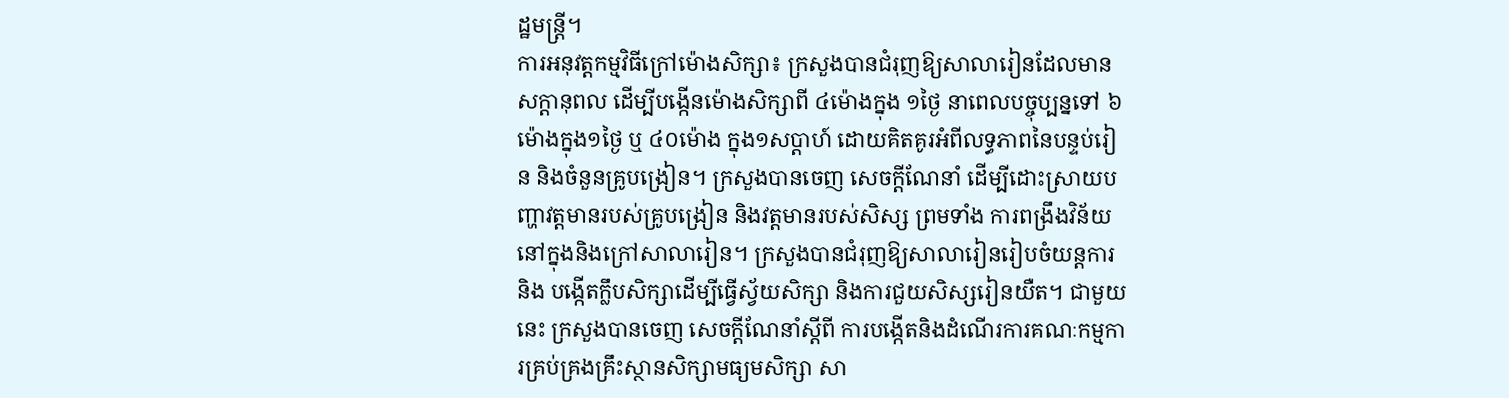ដ្ឋមន្ត្រី។
ការអនុវត្តកម្មវិធីក្រៅម៉ោងសិក្សា៖ ក្រសួងបានជំរុញឱ្យសាលារៀនដែលមានសក្តានុពល ដើម្បីបង្កើនម៉ោងសិក្សាពី ៤ម៉ោងក្នុង ១ថ្ងៃ នាពេលបច្ចុប្បន្នទៅ ៦ម៉ោងក្នុង១ថ្ងៃ ឬ ៤០ម៉ោង ក្នុង១សប្តាហ៍ ដោយគិតគូរអំពីលទ្ធភាពនៃបន្ទប់រៀន និងចំនួនគ្រូបង្រៀន។ ក្រសួងបានចេញ សេចក្តីណែនាំ ដើម្បីដោះស្រាយបញ្ហាវត្តមានរបស់គ្រូបង្រៀន និងវត្តមានរបស់សិស្ស ព្រមទាំង ការពង្រឹងវិន័យនៅក្នុងនិងក្រៅសាលារៀន។ ក្រសួងបានជំរុញឱ្យសាលារៀនរៀបចំយន្តការ និង បង្កើតក្លឹបសិក្សាដើម្បីធ្វើស្វ័យសិក្សា និងការជួយសិស្សរៀនយឺត។ ជាមួយនេះ ក្រសួងបានចេញ សេចក្តីណែនាំស្តីពី ការបង្កើតនិងដំណើរការគណៈកម្មការគ្រប់គ្រងគ្រឹះស្ថានសិក្សាមធ្យមសិក្សា សា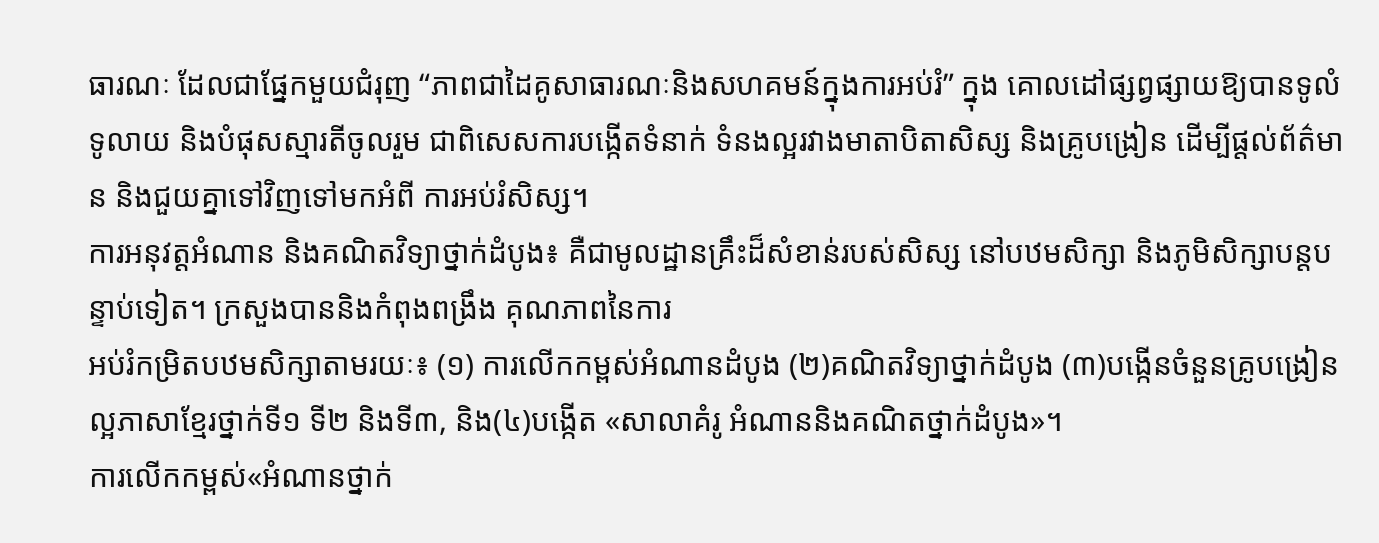ធារណៈ ដែលជាផ្នែកមួយជំរុញ “ភាពជាដៃគូសាធារណៈនិងសហគមន៍ក្នុងការអប់រំ” ក្នុង គោលដៅផ្សព្វផ្សាយឱ្យបានទូលំទូលាយ និងបំផុសស្មារតីចូលរួម ជាពិសេសការបង្កើតទំនាក់ ទំនងល្អរវាងមាតាបិតាសិស្ស និងគ្រូបង្រៀន ដើម្បីផ្តល់ព័ត៌មាន និងជួយគ្នាទៅវិញទៅមកអំពី ការអប់រំសិស្ស។
ការអនុវត្តអំណាន និងគណិតវិទ្យាថ្នាក់ដំបូង៖ គឺជាមូលដ្ឋានគ្រឹះដ៏សំខាន់របស់សិស្ស នៅបឋមសិក្សា និងភូមិសិក្សាបន្តបន្ទាប់ទៀត។ ក្រសួងបាននិងកំពុងពង្រឹង គុណភាពនៃការ
អប់រំកម្រិតបឋមសិក្សាតាមរយៈ៖ (១) ការលើកកម្ពស់អំណានដំបូង (២)គណិតវិទ្យាថ្នាក់ដំបូង (៣)បង្កើនចំនួនគ្រូបង្រៀនល្អភាសាខ្មែរថ្នាក់ទី១ ទី២ និងទី៣, និង(៤)បង្កើត «សាលាគំរូ អំណាននិងគណិតថ្នាក់ដំបូង»។
ការលើកកម្ពស់«អំណានថ្នាក់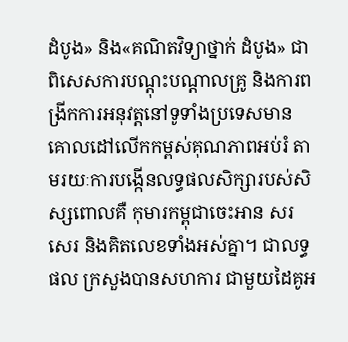ដំបូង» និង«គណិតវិទ្យាថ្នាក់ ដំបូង» ជាពិសេសការបណ្តុះបណ្តាលគ្រូ និងការពង្រីកការអនុវត្តនៅទូទាំងប្រទេសមាន គោលដៅលើកកម្ពស់គុណភាពអប់រំ តាមរយៈការបង្កើនលទ្ធផលសិក្សារបស់សិស្សពោលគឺ កុមារកម្ពុជាចេះអាន សរសេរ និងគិតលេខទាំងអស់គ្នា។ ជាលទ្ធផល ក្រសួងបានសហការ ជាមួយដៃគូអ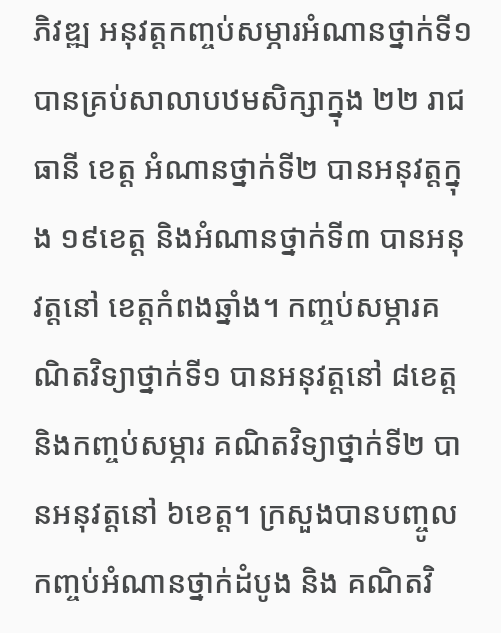ភិវឌ្ឍ អនុវត្តកញ្ចប់សម្ភារអំណានថ្នាក់ទី១ បានគ្រប់សាលាបឋមសិក្សាក្នុង ២២ រាជធានី ខេត្ត អំណានថ្នាក់ទី២ បានអនុវត្តក្នុង ១៩ខេត្ត និងអំណានថ្នាក់ទី៣ បានអនុវត្តនៅ ខេត្តកំពងឆ្នាំង។ កញ្ចប់សម្ភារគណិតវិទ្យាថ្នាក់ទី១ បានអនុវត្តនៅ ៨ខេត្ត និងកញ្ចប់សម្ភារ គណិតវិទ្យាថ្នាក់ទី២ បានអនុវត្តនៅ ៦ខេត្ត។ ក្រសួងបានបញ្ចូលកញ្ចប់អំណានថ្នាក់ដំបូង និង គណិតវិ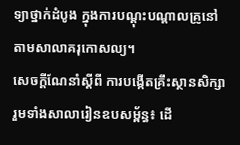ទ្យាថ្នាក់ដំបូង ក្នុងការបណ្តុះបណ្តាលគ្រូនៅតាមសាលាគរុកោសល្យ។
សេចក្តីណែនាំស្តីពី ការបង្កើតគ្រឹះស្ថានសិក្សា រួមទាំងសាលារៀនឧបសម្ព័ន្ធ៖ ដើ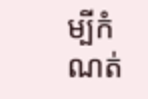ម្បីកំណត់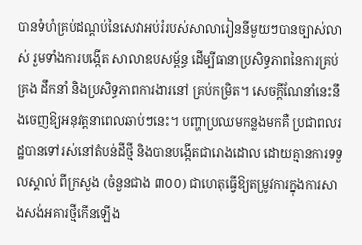បានទំហំគ្រប់ដណ្តប់នៃសេវាអប់រំរបស់សាលារៀននីមួយៗបានច្បាស់លាស់ រួមទាំងការបង្កើត សាលាឧបសម្ព័ន្ធ ដើម្បីធានាប្រសិទ្ធភាពនៃការគ្រប់គ្រង ដឹកនាំ និងប្រសិទ្ធភាពការងារនៅ គ្រប់កម្រិត។ សេចក្តីណែនាំនេះនឹងចេញឱ្យអនុវត្តនាពេលឆាប់ៗនេះ។ បញ្ហាប្រឈមកន្លងមកគឺ ប្រជាពលរដ្ឋបានទៅរស់នៅតំបន់ដីថ្មី និងបានបង្កើតជារោងដោល ដោយគ្មានការទទួលស្គាល់ ពីក្រសួង (ចំនួនជាង ៣០០) ជាហេតុធ្វើឱ្យតម្រូវការក្នុងការសាងសង់អគារថ្មីកើនឡើង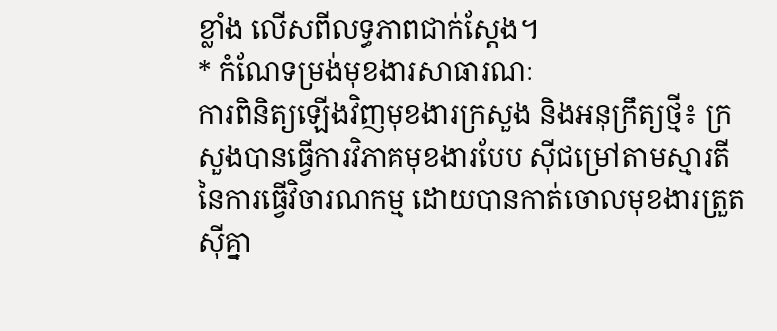ខ្លាំង លើសពីលទ្ធភាពជាក់ស្តែង។
* កំណែទម្រង់មុខងារសាធារណៈ
ការពិនិត្យឡើងវិញមុខងារក្រសួង និងអនុក្រឹត្យថ្មី៖ ក្រសួងបានធ្វើការវិភាគមុខងារបែប ស៊ីជម្រៅតាមស្មារតីនៃការធ្វើវិចារណកម្ម ដោយបានកាត់ចោលមុខងារត្រួតស៊ីគ្នា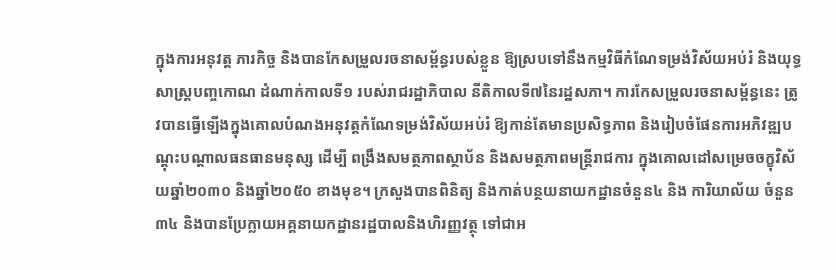ក្នុងការអនុវត្ត ភារកិច្ច និងបានកែសម្រួលរចនាសម្ព័ន្ធរបស់ខ្លួន ឱ្យស្របទៅនឹងកម្មវិធីកំណែទម្រង់វិស័យអប់រំ និងយុទ្ធសាស្ត្របញ្ចកោណ ដំណាក់កាលទី១ របស់រាជរដ្ឋាភិបាល នីតិកាលទី៧នៃរដ្ឋសភា។ ការកែសម្រួលរចនាសម្ព័ន្ធនេះ ត្រូវបានធ្វើឡើងក្នុងគោលបំណងអនុវត្តកំណែទម្រង់វិស័យអប់រំ ឱ្យកាន់តែមានប្រសិទ្ធភាព និងរៀបចំផែនការអភិវឌ្ឍបណ្ដុះបណ្ដាលធនធានមនុស្ស ដើម្បី ពង្រឹងសមត្ថភាពស្ថាប័ន និងសមត្ថភាពមន្ត្រីរាជការ ក្នុងគោលដៅសម្រេចចក្ខុវិស័យឆ្នាំ២០៣០ និងឆ្នាំ២០៥០ ខាងមុខ។ ក្រសួងបានពិនិត្យ និងកាត់បន្ថយនាយកដ្ឋានចំនួន៤ និង ការិយាល័យ ចំនួន ៣៤ និងបានប្រែក្លាយអគ្គនាយកដ្ឋានរដ្ឋបាលនិងហិរញ្ញវត្ថុ ទៅជាអ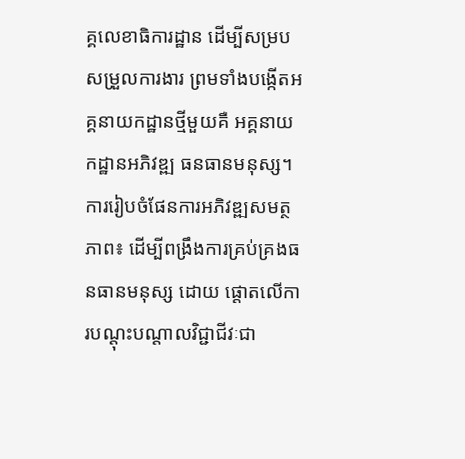គ្គលេខាធិការដ្ឋាន ដើម្បីសម្របសម្រួលការងារ ព្រមទាំងបង្កើតអគ្គនាយកដ្ឋានថ្មីមួយគឺ អគ្គនាយកដ្ឋានអភិវឌ្ឍ ធនធានមនុស្ស។
ការរៀបចំផែនការអភិវឌ្ឍសមត្ថភាព៖ ដើម្បីពង្រឹងការគ្រប់គ្រងធនធានមនុស្ស ដោយ ផ្តោតលើការបណ្តុះបណ្តាលវិជ្ជាជីវៈជា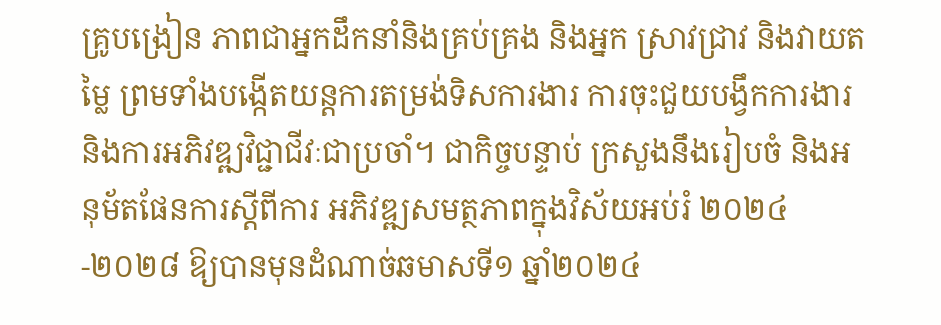គ្រូបង្រៀន ភាពជាអ្នកដឹកនាំនិងគ្រប់គ្រង និងអ្នក ស្រាវជ្រាវ និងវាយតម្លៃ ព្រមទាំងបង្កើតយន្តការតម្រង់ទិសការងារ ការចុះជួយបង្វឹកការងារ និងការអភិវឌ្ឍវិជ្ជាជីវៈជាប្រចាំ។ ជាកិច្ចបន្ទាប់ ក្រសួងនឹងរៀបចំ និងអនុម័តផែនការស្តីពីការ អភិវឌ្ឍសមត្ថភាពក្នុងវិស័យអប់រំ ២០២៤-២០២៨ ឱ្យបានមុនដំណាច់ឆមាសទី១ ឆ្នាំ២០២៤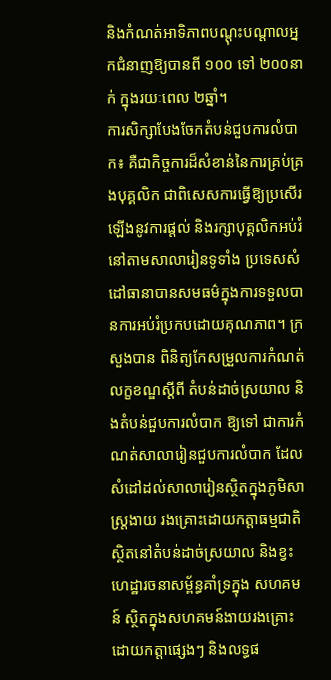និងកំណត់អាទិភាពបណ្តុះបណ្តាលអ្នកជំនាញឱ្យបានពី ១០០ ទៅ ២០០នាក់ ក្នុងរយៈពេល ២ឆ្នាំ។
ការសិក្សាបែងចែកតំបន់ជួបការលំបាក៖ គឺជាកិច្ចការដ៏សំខាន់នៃការគ្រប់គ្រងបុគ្គលិក ជាពិសេសការធ្វើឱ្យប្រសើរឡើងនូវការផ្តល់ និងរក្សាបុគ្គលិកអប់រំនៅតាមសាលារៀនទូទាំង ប្រទេសសំដៅធានាបានសមធម៌ក្នុងការទទួលបានការអប់រំប្រកបដោយគុណភាព។ ក្រសួងបាន ពិនិត្យកែសម្រួលការកំណត់លក្ខខណ្ឌស្តីពី តំបន់ដាច់ស្រយាល និងតំបន់ជួបការលំបាក ឱ្យទៅ ជាការកំណត់សាលារៀនជួបការលំបាក ដែលសំដៅដល់សាលារៀនស្ថិតក្នុងភូមិសាស្រ្តងាយ រងគ្រោះដោយកត្តាធម្មជាតិ ស្ថិតនៅតំបន់ដាច់ស្រយាល និងខ្វះហេដ្ឋារចនាសម្ព័ន្ធគាំទ្រក្នុង សហគមន៍ ស្ថិតក្នុងសហគមន៍ងាយរងគ្រោះដោយកត្តាផ្សេងៗ និងលទ្ធផ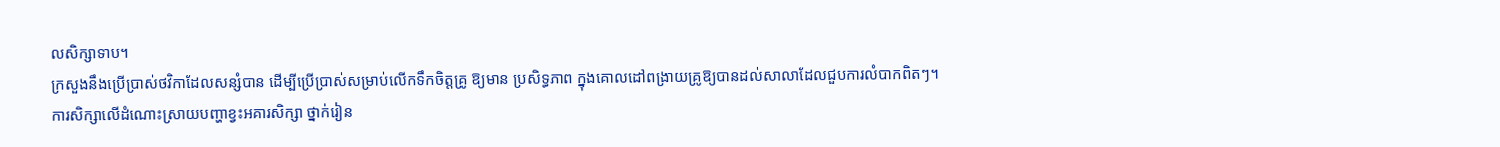លសិក្សាទាប។
ក្រសួងនឹងប្រើប្រាស់ថវិកាដែលសន្សំបាន ដើម្បីប្រើប្រាស់សម្រាប់លើកទឹកចិត្តគ្រូ ឱ្យមាន ប្រសិទ្ធភាព ក្នុងគោលដៅពង្រាយគ្រូឱ្យបានដល់សាលាដែលជួបការលំបាកពិតៗ។
ការសិក្សាលើដំណោះស្រាយបញ្ហាខ្វះអគារសិក្សា ថ្នាក់រៀន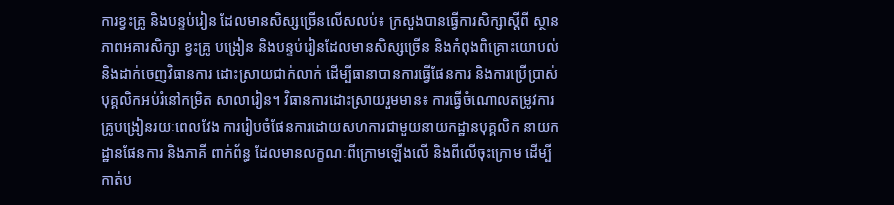ការខ្វះគ្រូ និងបន្ទប់រៀន ដែលមានសិស្សច្រើនលើសលប់៖ ក្រសួងបានធ្វើការសិក្សាស្តីពី ស្ថានភាពអគារសិក្សា ខ្វះគ្រូ បង្រៀន និងបន្ទប់រៀនដែលមានសិស្សច្រើន និងកំពុងពិគ្រោះយោបល់ និងដាក់ចេញវិធានការ ដោះស្រាយជាក់លាក់ ដើម្បីធានាបានការធ្វើផែនការ និងការប្រើប្រាស់បុគ្គលិកអប់រំនៅកម្រិត សាលារៀន។ វិធានការដោះស្រាយរួមមាន៖ ការធ្វើចំណោលតម្រូវការគ្រូបង្រៀនរយៈពេលវែង ការរៀបចំផែនការដោយសហការជាមួយនាយកដ្ឋានបុគ្គលិក នាយកដ្ឋានផែនការ និងភាគី ពាក់ព័ន្ធ ដែលមានលក្ខណៈពីក្រោមឡើងលើ និងពីលើចុះក្រោម ដើម្បីកាត់ប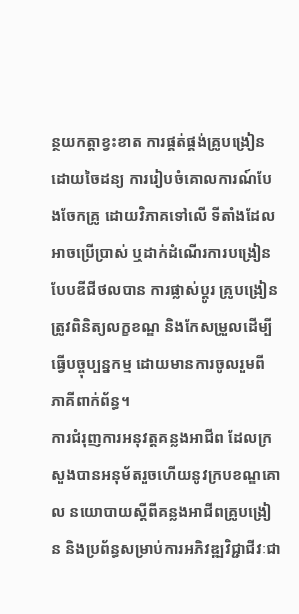ន្ថយកត្តាខ្វះខាត ការផ្គត់ផ្គង់គ្រូបង្រៀនដោយចៃដន្យ ការរៀបចំគោលការណ៍បែងចែកគ្រូ ដោយវិភាគទៅលើ ទីតាំងដែលអាចប្រើប្រាស់ ឬដាក់ដំណើរការបង្រៀនបែបឌីជីថលបាន ការផ្លាស់ប្តូរ គ្រូបង្រៀន ត្រូវពិនិត្យលក្ខខណ្ឌ និងកែសម្រួលដើម្បីធ្វើបច្ចុប្បន្នកម្ម ដោយមានការចូលរួមពី ភាគីពាក់ព័ន្ធ។
ការជំរុញការអនុវត្តគន្លងអាជីព ដែលក្រសួងបានអនុម័តរួចហើយនូវក្របខណ្ឌគោល នយោបាយស្តីពីគន្លងអាជីពគ្រូបង្រៀន និងប្រព័ន្ធសម្រាប់ការអភិវឌ្ឍវិជ្ជាជីវៈជា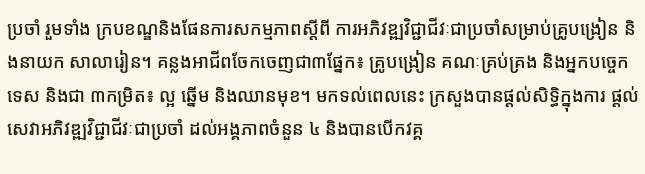ប្រចាំ រួមទាំង ក្របខណ្ឌនិងផែនការសកម្មភាពស្តីពី ការអភិវឌ្ឍវិជ្ជាជីវៈជាប្រចាំសម្រាប់គ្រូបង្រៀន និងនាយក សាលារៀន។ គន្លងអាជីពចែកចេញជា៣ផ្នែក៖ គ្រូបង្រៀន គណៈគ្រប់គ្រង និងអ្នកបច្ចេកទេស និងជា ៣កម្រិត៖ ល្អ ឆ្នើម និងឈានមុខ។ មកទល់ពេលនេះ ក្រសួងបានផ្តល់សិទ្ធិក្នុងការ ផ្តល់សេវាអភិវឌ្ឍវិជ្ជាជីវៈជាប្រចាំ ដល់អង្គភាពចំនួន ៤ និងបានបើកវគ្គ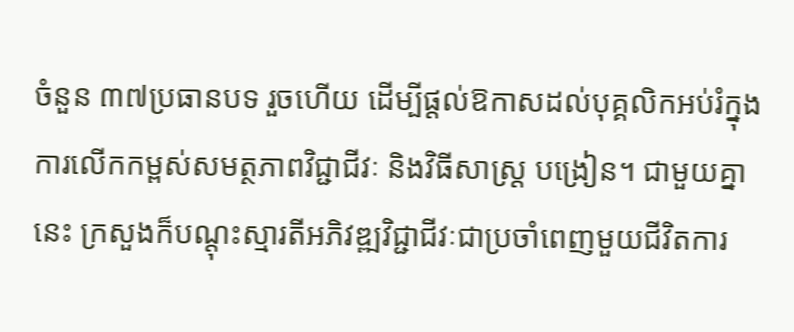ចំនួន ៣៧ប្រធានបទ រួចហើយ ដើម្បីផ្តល់ឱកាសដល់បុគ្គលិកអប់រំក្នុងការលើកកម្ពស់សមត្ថភាពវិជ្ជាជីវៈ និងវិធីសាស្ត្រ បង្រៀន។ ជាមួយគ្នានេះ ក្រសួងក៏បណ្តុះស្មារតីអភិវឌ្ឍវិជ្ជាជីវៈជាប្រចាំពេញមួយជីវិតការ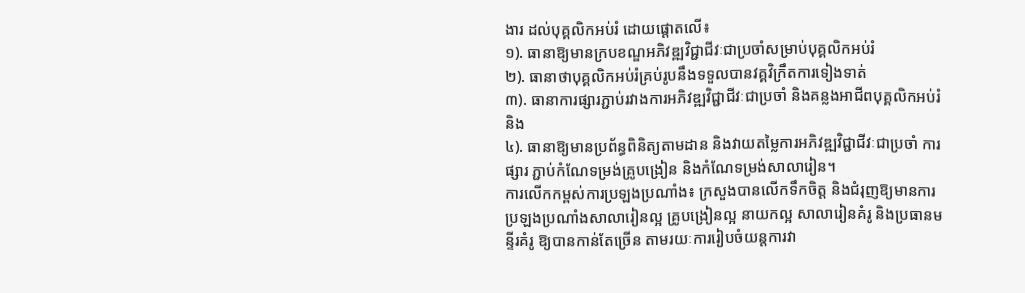ងារ ដល់បុគ្គលិកអប់រំ ដោយផ្តោតលើ៖
១). ធានាឱ្យមានក្របខណ្ឌអភិវឌ្ឍវិជ្ជាជីវៈជាប្រចាំសម្រាប់បុគ្គលិកអប់រំ
២). ធានាថាបុគ្គលិកអប់រំគ្រប់រូបនឹងទទួលបានវគ្គវិក្រឹតការទៀងទាត់
៣). ធានាការផ្សារភ្ជាប់រវាងការអភិវឌ្ឍវិជ្ជាជីវៈជាប្រចាំ និងគន្លងអាជីពបុគ្គលិកអប់រំ និង
៤). ធានាឱ្យមានប្រព័ន្ធពិនិត្យតាមដាន និងវាយតម្លៃការអភិវឌ្ឍវិជ្ជាជីវៈជាប្រចាំ ការផ្សារ ភ្ជាប់កំណែទម្រង់គ្រូបង្រៀន និងកំណែទម្រង់សាលារៀន។
ការលើកកម្ពស់ការប្រឡងប្រណាំង៖ ក្រសួងបានលើកទឹកចិត្ត និងជំរុញឱ្យមានការ ប្រឡងប្រណាំងសាលារៀនល្អ គ្រូបង្រៀនល្អ នាយកល្អ សាលារៀនគំរូ និងប្រធានមន្ទីរគំរូ ឱ្យបានកាន់តែច្រើន តាមរយៈការរៀបចំយន្តការវា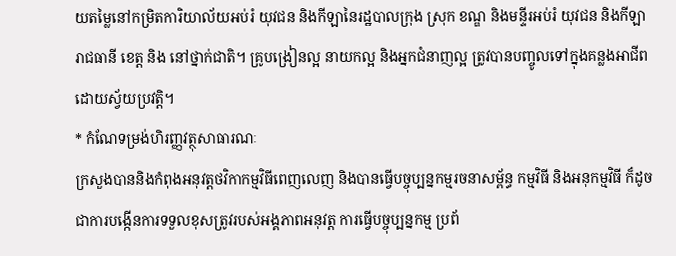យតម្លៃនៅកម្រិតការិយាល័យអប់រំ យុវជន និងកីឡានៃរដ្ឋបាលក្រុង ស្រុក ខណ្ឌ និងមន្ទីរអប់រំ យុវជន និងកីឡារាជធានី ខេត្ត និង នៅថ្នាក់ជាតិ។ គ្រូបង្រៀនល្អ នាយកល្អ និងអ្នកជំនាញល្អ ត្រូវបានបញ្ចូលទៅក្នុងគន្លងអាជីព ដោយស្វ័យប្រវត្តិ។
* កំណែទម្រង់ហិរញ្ញវត្ថុសាធារណៈ
ក្រសួងបាននិងកំពុងអនុវត្តថវិកាកម្មវិធីពេញលេញ និងបានធ្វើបច្ចុប្បន្នកម្មរចនាសម្ព័ន្ធ កម្មវិធី និងអនុកម្មវិធី ក៏ដូចជាការបង្កើនការទទួលខុសត្រូវរបស់អង្គភាពអនុវត្ត ការធ្វើបច្ចុប្បន្នកម្ម ប្រព័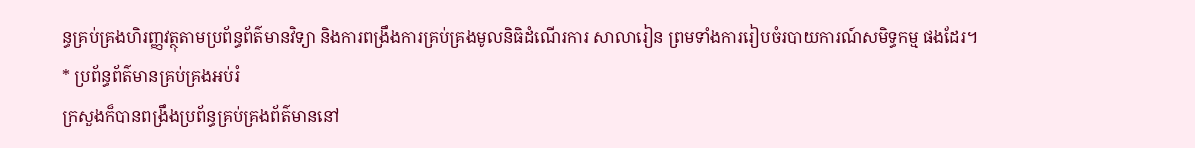ន្ធគ្រប់គ្រងហិរញ្ញវត្ថុតាមប្រព័ន្ធព័ត៌មានវិទ្យា និងការពង្រឹងការគ្រប់គ្រងមូលនិធិដំណើរការ សាលារៀន ព្រមទាំងការរៀបចំរបាយការណ៍សមិទ្ធកម្ម ផងដែរ។
* ប្រព័ន្ធព័ត៌មានគ្រប់គ្រងអប់រំ
ក្រសួងក៏បានពង្រឹងប្រព័ន្ធគ្រប់គ្រងព័ត៌មាននៅ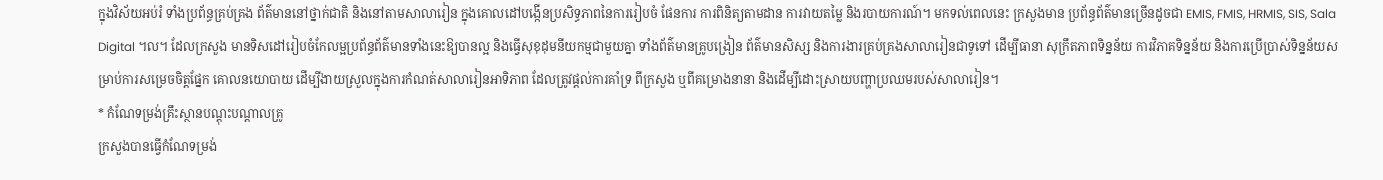ក្នុងវិស័យអប់រំ ទាំងប្រព័ន្ធគ្រប់គ្រង ព័ត៌មាននៅថ្នាក់ជាតិ និងនៅតាមសាលារៀន ក្នុងគោលដៅបង្កើនប្រសិទ្ធភាពនៃការរៀបចំ ផែនការ ការពិនិត្យតាមដាន ការវាយតម្លៃ និងរបាយការណ៍។ មកទល់ពេលនេះ ក្រសួងមាន ប្រព័ន្ធព័ត៌មានច្រើនដូចជា EMIS, FMIS, HRMIS, SIS, Sala Digital ។ល។ ដែលក្រសួង មានទិសដៅរៀបចំកែលម្អប្រព័ន្ធព័ត៌មានទាំងនេះឱ្យបានល្អ និងធ្វើសុខុដុមនីយកម្មជាមួយគ្នា ទាំងព័ត៌មានគ្រូបង្រៀន ព័ត៌មានសិស្ស និងការងារគ្រប់គ្រងសាលារៀនជាទូទៅ ដើម្បីធានា សុក្រឹតភាពទិន្នន័យ ការវិភាគទិន្នន័យ និងការប្រើប្រាស់ទិន្នន័យសម្រាប់ការសម្រេចចិត្តផ្នែក គោលនយោបាយ ដើម្បីងាយស្រួលក្នុងការកំណត់សាលារៀនអាទិភាព ដែលត្រូវផ្តល់ការគាំទ្រ ពីក្រសួង ឬពីគម្រោងនានា និងដើម្បីដោះស្រាយបញ្ហាប្រឈមរបស់សាលារៀន។
* កំណែទម្រង់គ្រឹះស្ថានបណ្តុះបណ្តាលគ្រូ
ក្រសួងបានធ្វើកំណែទម្រង់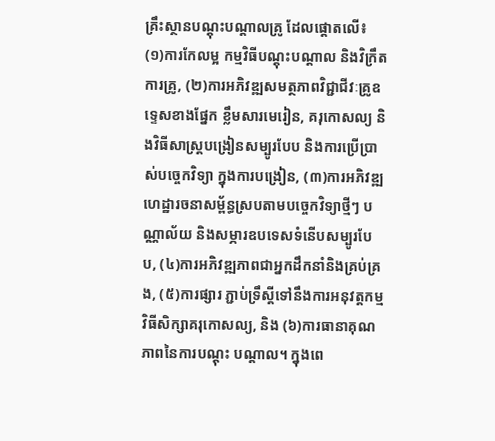គ្រឹះស្ថានបណ្តុះបណ្តាលគ្រូ ដែលផ្តោតលើ៖ (១)ការកែលម្អ កម្មវិធីបណ្តុះបណ្តាល និងវិក្រឹតការគ្រូ, (២)ការអភិវឌ្ឍសមត្ថភាពវិជ្ជាជីវៈគ្រូឧទ្ទេសខាងផ្នែក ខ្លឹមសារមេរៀន, គរុកោសល្យ និងវិធីសាស្ត្របង្រៀនសម្បូរបែប និងការប្រើប្រាស់បច្ចេកវិទ្យា ក្នុងការបង្រៀន, (៣)ការអភិវឌ្ឍហេដ្ឋារចនាសម្ព័ន្ធស្របតាមបច្ចេកវិទ្យាថ្មីៗ បណ្ណាល័យ និងសម្ភារឧបទេសទំនើបសម្បូរបែប, (៤)ការអភិវឌ្ឍភាពជាអ្នកដឹកនាំនិងគ្រប់គ្រង, (៥)ការផ្សារ ភ្ជាប់ទ្រឹស្ដីទៅនឹងការអនុវត្ដកម្មវិធីសិក្សាគរុកោសល្យ, និង (៦)ការធានាគុណភាពនៃការបណ្តុះ បណ្តាល។ ក្នុងពេ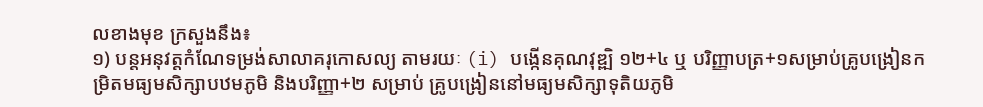លខាងមុខ ក្រសួងនឹង៖
១) បន្តអនុវត្តកំណែទម្រង់សាលាគរុកោសល្យ តាមរយៈ (i) បង្កើនគុណវុឌ្ឍិ ១២+៤ ឬ បរិញ្ញាបត្រ+១សម្រាប់គ្រូបង្រៀនកម្រិតមធ្យមសិក្សាបឋមភូមិ និងបរិញ្ញា+២ សម្រាប់ គ្រូបង្រៀននៅមធ្យមសិក្សាទុតិយភូមិ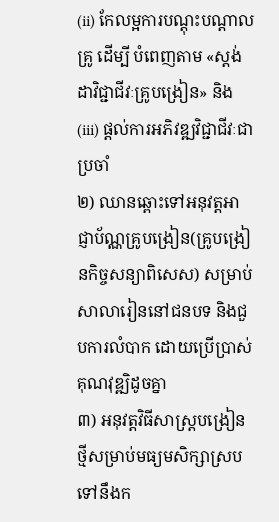(ii) កែលម្អការបណ្តុះបណ្តាលគ្រូ ដើម្បី បំពេញតាម «ស្តង់ដាវិជ្ជាជីវៈគ្រូបង្រៀន» និង (iii) ផ្តល់ការអភិវឌ្ឍវិជ្ជាជីវៈជាប្រចាំ
២) ឈានឆ្ពោះទៅអនុវត្តអាជ្ញាប័ណ្ណគ្រូបង្រៀន(គ្រូបង្រៀនកិច្ចសន្យាពិសេស) សម្រាប់ សាលារៀននៅជនបទ និងជួបការលំបាក ដោយប្រើប្រាស់គុណវុឌ្ឍិដូចគ្នា
៣) អនុវត្តវិធីសាស្រ្តបង្រៀនថ្មីសម្រាប់មធ្យមសិក្សាស្របទៅនឹងក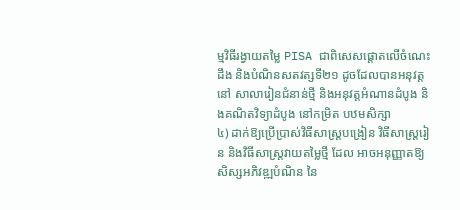ម្មវិធីរង្វាយតម្លៃ PISA ជាពិសេសផ្តោតលើចំណេះដឹង និងបំណិនសតវត្សទី២១ ដូចដែលបានអនុវត្តនៅ សាលារៀនជំនាន់ថ្មី និងអនុវត្តអំណានដំបូង និងគណិតវិទ្យាដំបូង នៅកម្រិត បឋមសិក្សា
៤) ដាក់ឱ្យប្រើប្រាស់វិធីសាស្រ្តបង្រៀន វិធីសាស្រ្តរៀន និងវិធីសាស្រ្តវាយតម្លៃថ្មី ដែល អាចអនុញ្ញាតឱ្យសិស្សអភិវឌ្ឍបំណិន នៃ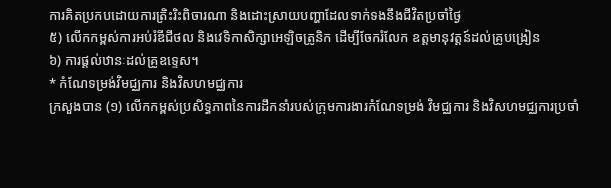ការគិតប្រកបដោយការត្រិះរិះពិចារណា និងដោះស្រាយបញ្ហាដែលទាក់ទងនឹងជីវិតប្រចាំថ្ងៃ
៥) លើកកម្ពស់ការអប់រំឌីជីថល និងវេទិកាសិក្សាអេឡិចត្រូនិក ដើម្បីចែករំលែក ឧត្តមានុវត្តន៍ដល់គ្រូបង្រៀន
៦) ការផ្តល់ឋានៈដល់គ្រូឧទ្ទេស។
* កំណែទម្រង់វិមជ្ឈការ និងវិសហមជ្ឈការ
ក្រសួងបាន (១) លើកកម្ពស់ប្រសិទ្ធភាពនៃការដឹកនាំរបស់ក្រុមការងារកំណែទម្រង់ វិមជ្ឈការ និងវិសហមជ្ឈការប្រចាំ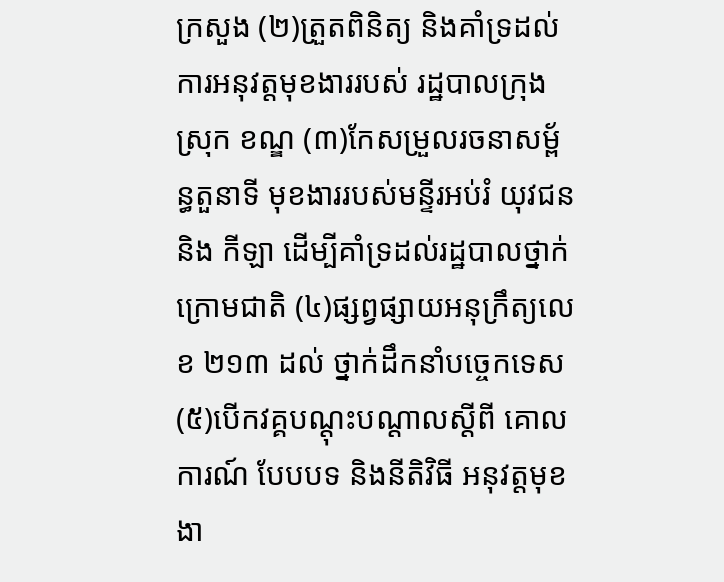ក្រសួង (២)ត្រួតពិនិត្យ និងគាំទ្រដល់ការអនុវត្តមុខងាររបស់ រដ្ឋបាលក្រុង ស្រុក ខណ្ឌ (៣)កែសម្រួលរចនាសម្ព័ន្ធតួនាទី មុខងាររបស់មន្ទីរអប់រំ យុវជន និង កីឡា ដើម្បីគាំទ្រដល់រដ្ឋបាលថ្នាក់ក្រោមជាតិ (៤)ផ្សព្វផ្សាយអនុក្រឹត្យលេខ ២១៣ ដល់ ថ្នាក់ដឹកនាំបច្ចេកទេស (៥)បើកវគ្គបណ្ដុះបណ្ដាលស្តីពី គោលការណ៍ បែបបទ និងនីតិវិធី អនុវត្តមុខងា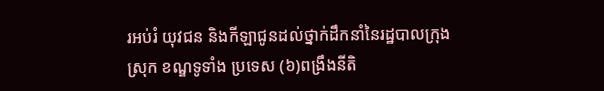រអប់រំ យុវជន និងកីឡាជូនដល់ថ្នាក់ដឹកនាំនៃរដ្ឋបាលក្រុង ស្រុក ខណ្ឌទូទាំង ប្រទេស (៦)ពង្រឹងនីតិ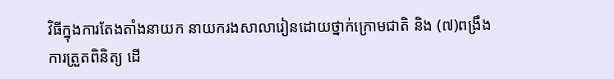វិធីក្នុងការតែងតាំងនាយក នាយករងសាលារៀនដោយថ្នាក់ក្រោមជាតិ និង (៧)ពង្រឹងការត្រួតពិនិត្យ ដើ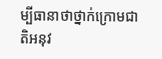ម្បីធានាថាថ្នាក់ក្រោមជាតិអនុវ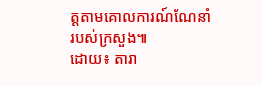ត្តតាមគោលការណ៍ណែនាំ របស់ក្រសួង៕
ដោយ៖ តារា